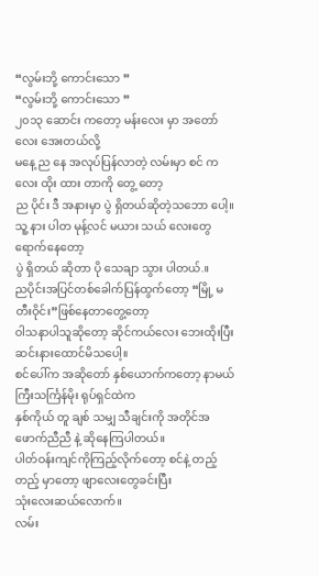“လွမ်းဘို့ ကောင်းသော ”
“လွမ်းဘို့ ကောင်းသော ”
၂၀၁၃ ဆောင်း ကတော့ မန်းလေး မှာ အတော်လေး အေးတယ်လို့
မနေ့ ည နေ အလုပ်ပြန်လာတဲ့ လမ်းမှာ စင် ကလေး ထိုး ထား တာကို တွေ့ တော့
ည ပိုင်း ဒီ အနားမှာ ပွဲ ရှိတယ်ဆိုတဲ့သဘော ပေါ့။
သူ့ နား ပါတ မုန့်လင် မယား သယ် လေးတွေ ရောက်နေတော့
ပွဲ ရှိတယ် ဆိုတာ ပို သေချာ သွား ပါတယ်.။
ညပိုင်းအပြင်တစ်ခေါက်ပြန်ထွက်တော့ “မြို့ မ တီးဝိုင်း”ဖြစ်နေတာတွေ့တော့
ဝါသနာပါသူဆိုတော့ ဆိုင်ကယ်လေး ဘေးထိုးပြီး ဆင်းနားထောင်မိသပေါ့။
စင်ပေါ်က အဆိုတော် နှစ်ယောက်ကတော့ နာမယ်ကြီးသင်္ကြန်မိုး ရုပ်ရှင်ထဲက
နှစ်ကိုယ် တူ ချစ် သမျှ သီချင်းကို အတိုင်အဖောက်ညီညီ နဲ့ ဆိုနေကြပါတယ်။
ပါတ်ဝန်းကျင်ကိုကြည့်လိုက်တော့ စင်နဲ့ တည့် တည့် မှာတော့ ဖျာလေးတွေခင်းပြီး
သုံးလေးဆယ်လောက်။
လမ်း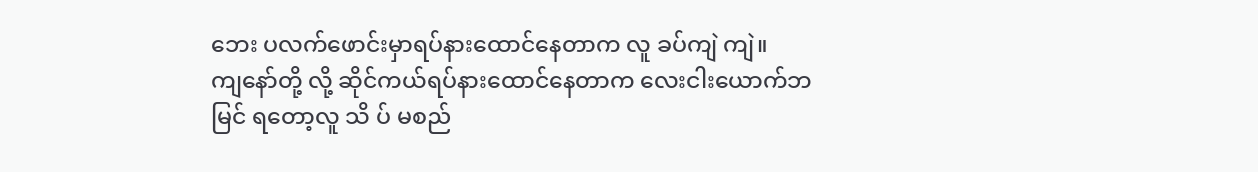ဘေး ပလက်ဖောင်းမှာရပ်နားထောင်နေတာက လူ ခပ်ကျဲ ကျဲ။
ကျနော်တို့ လို့ ဆိုင်ကယ်ရပ်နားထောင်နေတာက လေးငါးယောက်ဘ
မြင် ရတော့လူ သိ ပ် မစည်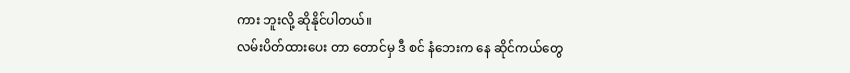ကား ဘူးလို့ ဆိုနိုင်ပါတယ်။
လမ်းပိတ်ထားပေး တာ တောင်မှ ဒီ စင် နံဘေးက နေ ဆိုင်ကယ်တွေ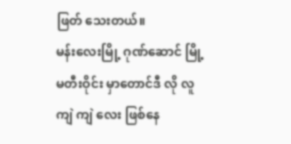ဖြတ် သေးတယ်။
မန်းလေးမြို့ ဂုဏ်ဆောင် မြို့ မတီးဝိုင်း မှာတောင်ဒီ လို လူ ကျဲ ကျဲ လေး ဖြစ်နေ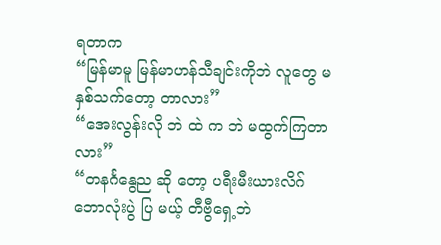ရတာက
“မြန်မာမူ မြန်မာဟန်သီချင်းကိုဘဲ လူတွေ မနှစ်သက်တော့ တာလား”
“အေးလွန်းလို ဘဲ ထဲ က ဘဲ မထွက်ကြတာလား”
“တနင်္ဂနွေည ဆို တော့ ပရီးမီးယားလိဂ် ဘောလုံးပွဲ ပြ မယ့် တီဗွီရှေ့ဘဲ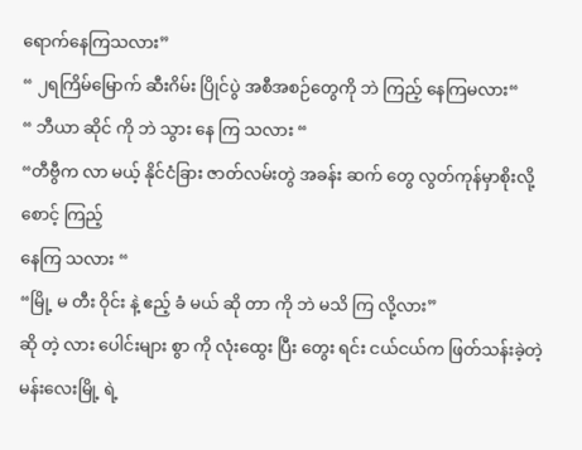ရောက်နေကြသလား”
“ ၂ရကြိမ်မြောက် ဆီးဂိမ်း ပြိုင်ပွဲ အစီအစဉ်တွေကို ဘဲ ကြည့် နေကြမလား“
“ ဘီယာ ဆိုင် ကို ဘဲ သွား နေ ကြ သလား “
“တီဗွီက လာ မယ့် နိုင်ငံခြား ဇာတ်လမ်းတွဲ အခန်း ဆက် တွေ လွတ်ကုန်မှာစိုးလို့ စောင့် ကြည့်
နေကြ သလား “
“မြို့ မ တီး ဝိုင်း နဲ့ ဧည့် ခံ မယ် ဆို တာ ကို ဘဲ မသိ ကြ လို့လား”
ဆို တဲ့ လား ပေါင်းများ စွာ ကို လုံးထွေး ပြီး တွေး ရင်း ငယ်ငယ်က ဖြတ်သန်းခဲ့တဲ့
မန်းလေးမြို့ ရဲ့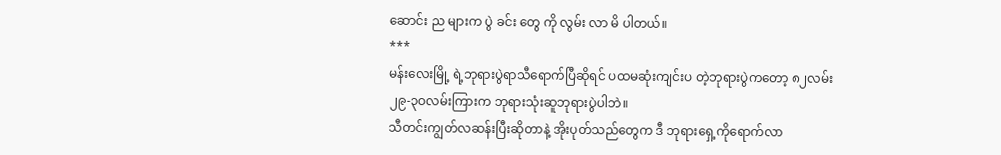ဆောင်း ည များက ပွဲ ခင်း တွေ ကို လွမ်း လာ မိ ပါတယ်။
***
မန်းလေးမြို့ ရဲ့ဘုရားပွဲရာသီရောက်ပြီဆိုရင် ပထမဆုံးကျင်းပ တဲ့ဘုရားပွဲကတော့ ၈၂လမ်း
၂၉-၃ဝလမ်းကြားက ဘုရားသုံးဆူဘုရားပွဲပါဘဲ။
သီတင်းကျွတ်လဆန်းပြီးဆိုတာနဲ့ အိုးပုတ်သည်တွေက ဒီ ဘုရားရှေ့ကိုရောက်လာ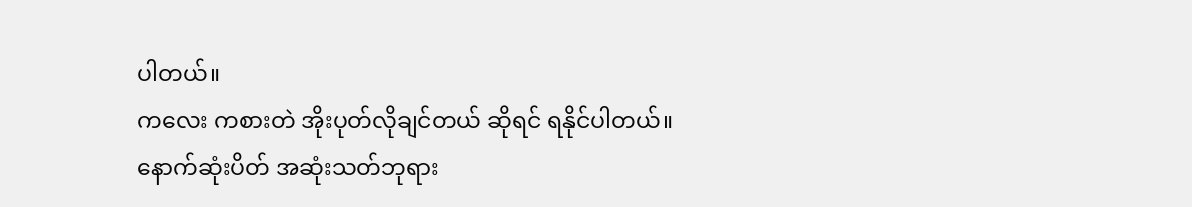ပါတယ်။
ကလေး ကစားတဲ အိုးပုတ်လိုချင်တယ် ဆိုရင် ရနိုင်ပါတယ်။
နောက်ဆုံးပိတ် အဆုံးသတ်ဘုရား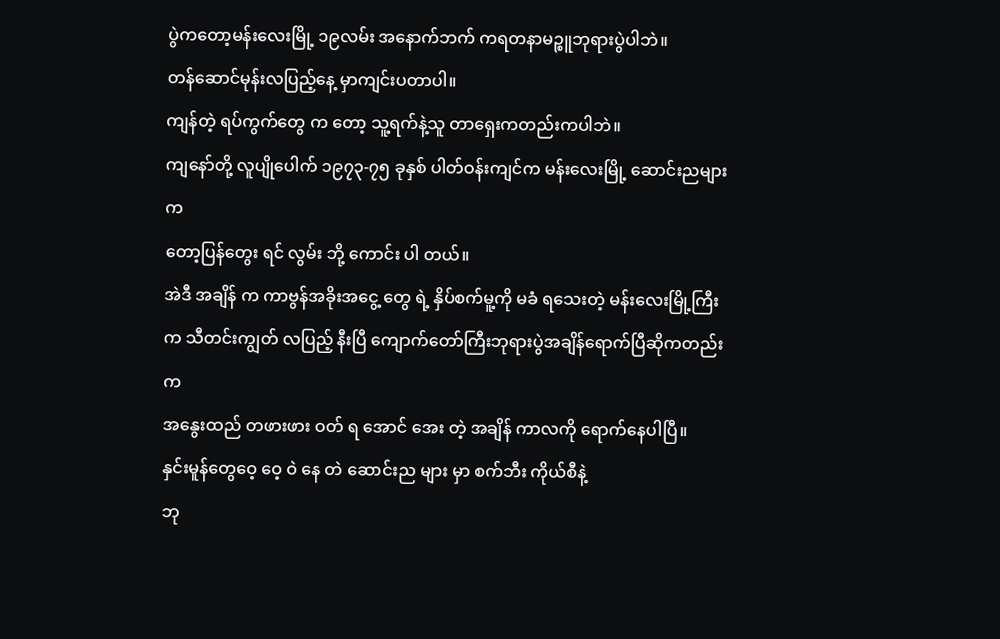ပွဲကတော့မန်းလေးမြို့ ၁၉လမ်း အနောက်ဘက် ကရတနာမဉ္စူဘုရားပွဲပါဘဲ။
တန်ဆောင်မုန်းလပြည့်နေ့ မှာကျင်းပတာပါ။
ကျန်တဲ့ ရပ်ကွက်တွေ က တော့ သူ့ရက်နဲ့သူ တာရှေးကတည်းကပါဘဲ။
ကျနော်တို့ လူပျိုပေါက် ၁၉၇၃-၇၅ ခုနှစ် ပါတ်ဝန်းကျင်က မန်းလေးမြို့ ဆောင်းညများက
တော့ပြန်တွေး ရင် လွမ်း ဘို့ ကောင်း ပါ တယ်။
အဲဒီ အချိန် က ကာဗွန်အခိုးအငွေ့ တွေ ရဲ့ နှိပ်စက်မူ့ကို မခံ ရသေးတဲ့ မန်းလေးမြို့ကြီး
က သီတင်းကျွတ် လပြည့် နီးပြီ ကျောက်တော်ကြီးဘုရားပွဲအချိန်ရောက်ပြီဆိုကတည်းက
အနွေးထည် တဖားဖား ဝတ် ရ အောင် အေး တဲ့ အချိန် ကာလကို ရောက်နေပါပြီ။
နှင်းမူန်တွေဝေ့ ဝေ့ ဝဲ နေ တဲ ဆောင်းည များ မှာ စက်ဘီး ကိုယ်စီနဲ့
ဘု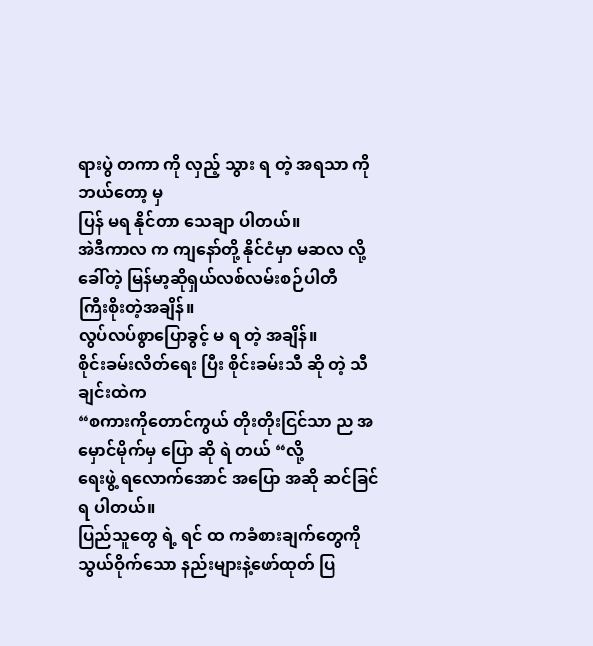ရားပွဲ တကာ ကို လှည့် သွား ရ တဲ့ အရသာ ကို ဘယ်တော့ မှ
ပြန် မရ နိုင်တာ သေချာ ပါတယ်။
အဲဒီကာလ က ကျနော်တို့ နိုင်ငံမှာ မဆလ လို့ ခေါ်တဲ့ မြန်မာ့ဆိုရှယ်လစ်လမ်းစဉ်ပါတီ
ကြီးစိုးတဲ့အချိန်။
လွပ်လပ်စွာပြောခွင့် မ ရ တဲ့ အချိန်။
စိုင်းခမ်းလိတ်ရေး ပြီး စိုင်းခမ်းသီ ဆို တဲ့ သီချင်းထဲက
“စကားကိုတောင်ကွယ် တိုးတိုးငြင်သာ ည အ မှောင်မိုက်မှ ပြော ဆို ရဲ တယ် “လို့
ရေးဖွဲ့ ရလောက်အောင် အပြော အဆို ဆင်ခြင်ရ ပါတယ်။
ပြည်သူတွေ ရဲ့ ရင် ထ ကခံစားချက်တွေကို
သွယ်ဝိုက်သော နည်းများနဲ့ဖော်ထုတ် ပြ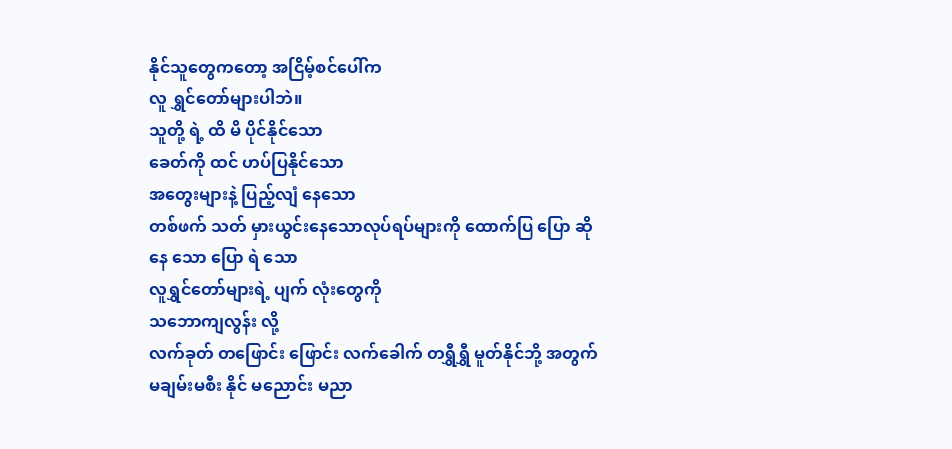နိုင်သူတွေကတော့ အငြိမ့်စင်ပေါ်က
လူ ရွှင်တော်များပါဘဲ။
သူတို့ ရဲ့ ထိ မိ ပိုင်နိုင်သော
ခေတ်ကို ထင် ဟပ်ပြနိုင်သော
အတွေးများနဲ့ ပြည့်လျံ နေသော
တစ်ဖက် သတ် မှားယွင်းနေသောလုပ်ရပ်များကို ထောက်ပြ ပြော ဆို
နေ သော ပြော ရဲ သော
လူရွှင်တော်များရဲ့ ပျက် လုံးတွေကို
သဘောကျလွန်း လို့
လက်ခုတ် တဖြောင်း ဖြောင်း လက်ခေါက် တရွှီရွှီ မူတ်နိုင်ဘို့ အတွက်
မချမ်းမစီး နိုင် မညောင်း မညာ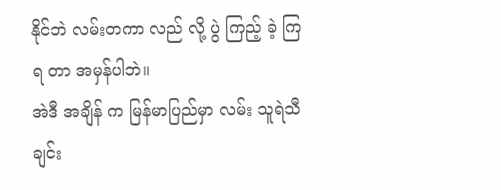နိုင်ဘဲ လမ်းတကာ လည် လို့ ပွဲ ကြည့် ခဲ့ ကြ ရ တာ အမှန်ပါဘဲ။
အဲဒီ အချိန် က မြန်မာပြည်မှာ လမ်း သူရဲသီချင်း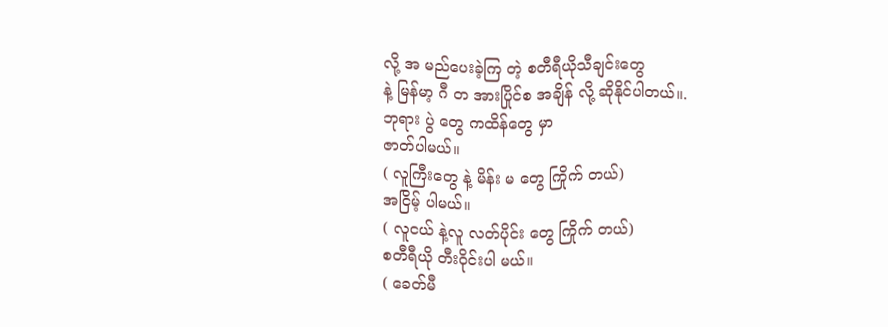လို့ အ မည်ပေးခဲ့ကြ တဲ့ စတီရီယိုသီချင်းတွေ
နဲ့ မြန်မာ့ ဂီ တ အားပြိုင်စ အချိန် လို့ ဆိုနိုင်ပါတယ်။.
ဘုရား ပွဲ တွေ ကထိန်တွေ မှာ
ဇာတ်ပါမယ်။
( လူကြီးတွေ နဲ့ မိန်း မ တွေ ကြိုက် တယ်)
အငြိမ့် ပါမယ်။
( လူငယ် နဲ့လူ လတ်ပိုင်း တွေ ကြိုက် တယ်)
စတီရီယို တီးဝိုင်းပါ မယ်။
( ခေတ်မီ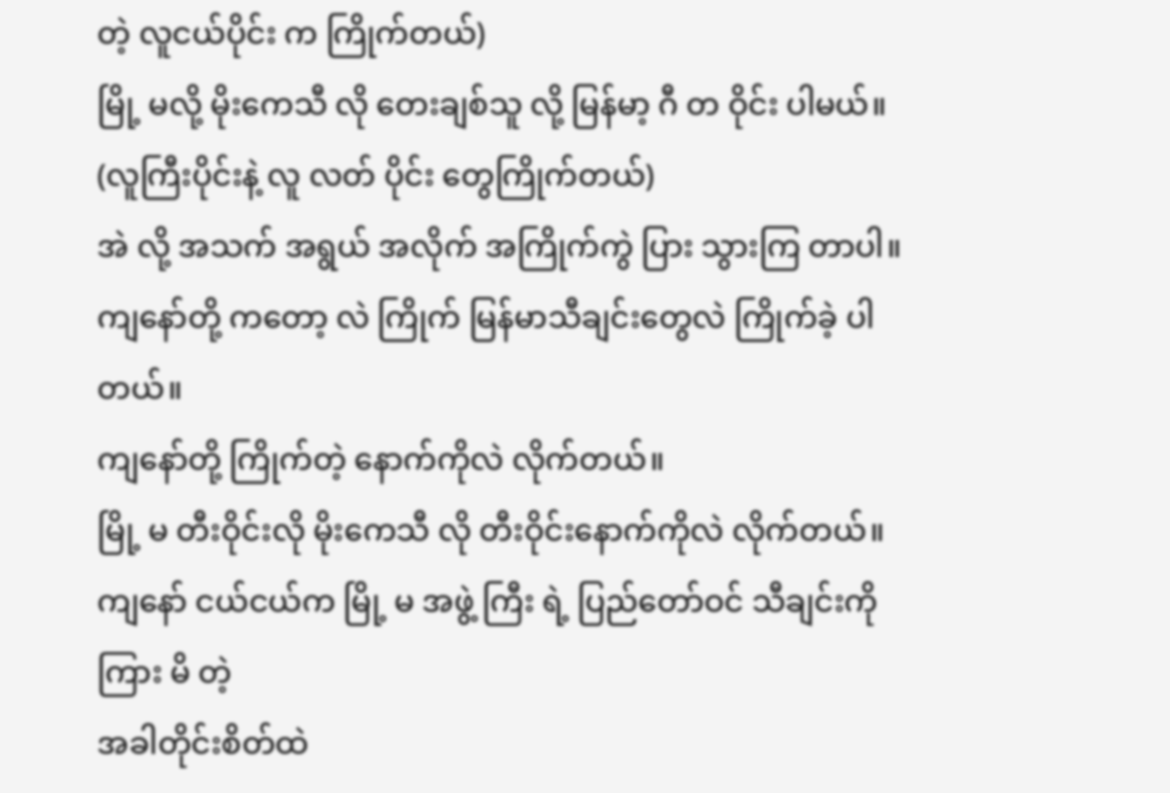တဲ့ လူငယ်ပိုင်း က ကြိုက်တယ်)
မြို့ မလို့ မိုးကေသီ လို တေးချစ်သူ လို့ မြန်မာ့ ဂီ တ ဝိုင်း ပါမယ်။
(လူကြီးပိုင်းနဲ့ လူ လတ် ပိုင်း တွေကြိုက်တယ်)
အဲ လို့ အသက် အရွယ် အလိုက် အကြိုက်ကွဲ ပြား သွားကြ တာပါ။
ကျနော်တို့ ကတော့ လဲ ကြိုက် မြန်မာသီချင်းတွေလဲ ကြိုက်ခဲ့ ပါတယ်။
ကျနော်တို့ ကြိုက်တဲ့ နောက်ကိုလဲ လိုက်တယ်။
မြို့ မ တီးဝိုင်းလို မိုးကေသီ လို တီးဝိုင်းနောက်ကိုလဲ လိုက်တယ်။
ကျနော် ငယ်ငယ်က မြို့ မ အဖွဲ့ ကြီး ရဲ့ ပြည်တော်ဝင် သီချင်းကို ကြား မိ တဲ့
အခါတိုင်းစိတ်ထဲ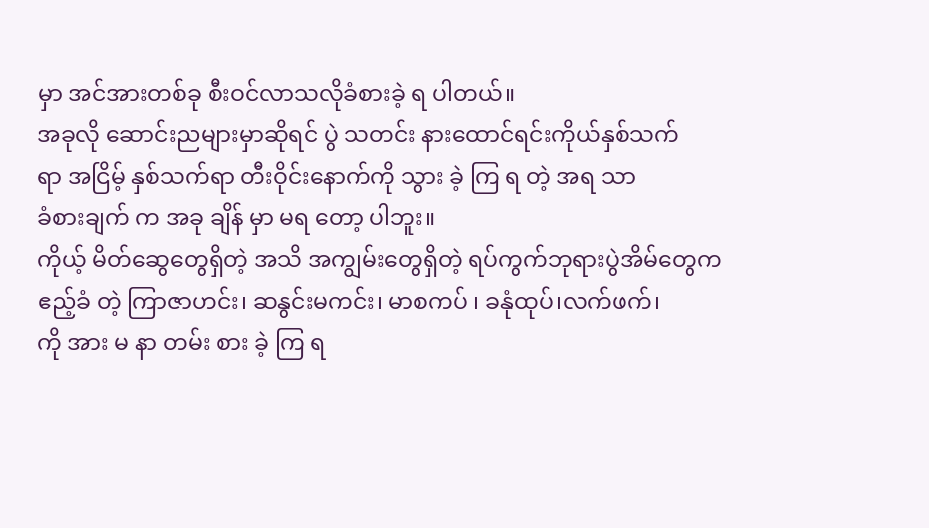မှာ အင်အားတစ်ခု စီးဝင်လာသလိုခံစားခဲ့ ရ ပါတယ်။
အခုလို ဆောင်းညများမှာဆိုရင် ပွဲ သတင်း နားထောင်ရင်းကိုယ်နှစ်သက်
ရာ အငြိမ့် နှစ်သက်ရာ တီးဝိုင်းနောက်ကို သွား ခဲ့ ကြ ရ တဲ့ အရ သာ
ခံစားချက် က အခု ချိန် မှာ မရ တော့ ပါဘူး။
ကိုယ့် မိတ်ဆွေတွေရှိတဲ့ အသိ အကျွမ်းတွေရှိတဲ့ ရပ်ကွက်ဘုရားပွဲအိမ်တွေက
ဧည့်ခံ တဲ့ ကြာဇာဟင်း၊ ဆနွင်းမကင်း၊ မာစကပ် ၊ ခနုံထုပ်၊လက်ဖက်၊
ကို အား မ နာ တမ်း စား ခဲ့ ကြ ရ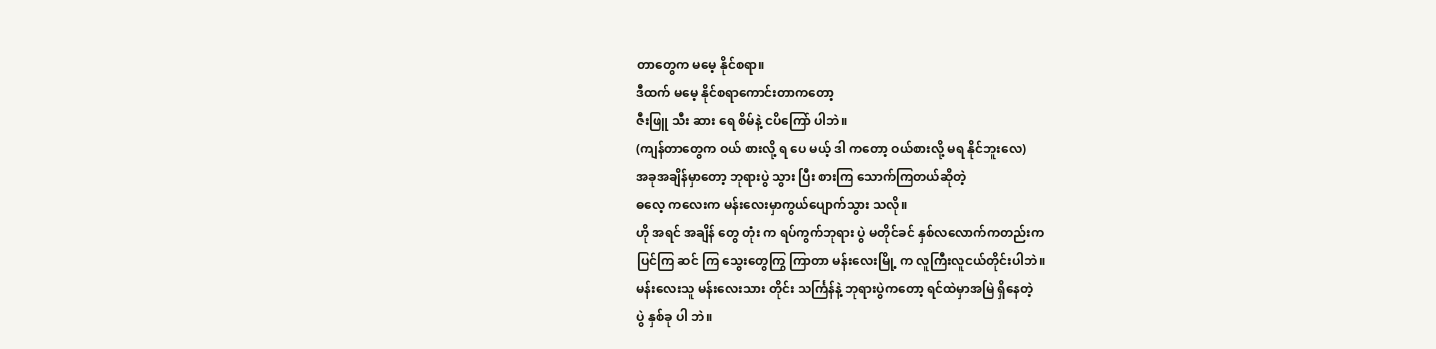တာတွေက မမေ့ နိုင်စရာ။
ဒီထက် မမေ့ နိုင်စရာကောင်းတာကတော့
ဇီးဖြူ သီး ဆား ရေ စိမ်နဲ့ ငပိကြော် ပါဘဲ။
(ကျန်တာတွေက ဝယ် စားလို့ ရ ပေ မယ့် ဒါ ကတော့ ဝယ်စားလို့ မရ နိုင်ဘူးလေ)
အခုအချိန်မှာတော့ ဘုရားပွဲ သွား ပြီး စားကြ သောက်ကြတယ်ဆိုတဲ့
ဓလေ့ ကလေးက မန်းလေးမှာကွယ်ပျောက်သွား သလို။
ဟို အရင် အချိန် တွေ တုံး က ရပ်ကွက်ဘုရား ပွဲ မတိုင်ခင် နှစ်လလောက်ကတည်းက
ပြင်ကြ ဆင် ကြ သွေးတွေကြွ ကြာတာ မန်းလေးမြို့ က လူကြီးလူငယ်တိုင်းပါဘဲ။
မန်းလေးသူ မန်းလေးသား တိုင်း သင်္ကြန်နဲ့ ဘုရားပွဲကတော့ ရင်ထဲမှာအမြဲ ရှိနေတဲ့
ပွဲ နှစ်ခု ပါ ဘဲ။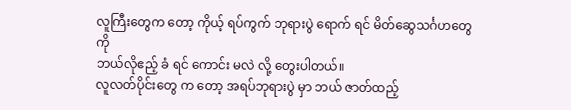လူကြီးတွေက တော့ ကိုယ့် ရပ်ကွက် ဘုရားပွဲ ရောက် ရင် မိတ်ဆွေသင်္ဂဟတွေကို
ဘယ်လိုဧည့် ခံ ရင် ကောင်း မလဲ လို့ တွေးပါတယ်။
လူလတ်ပိုင်းတွေ က တော့ အရပ်ဘုရားပွဲ မှာ ဘယ် ဇာတ်ထည့်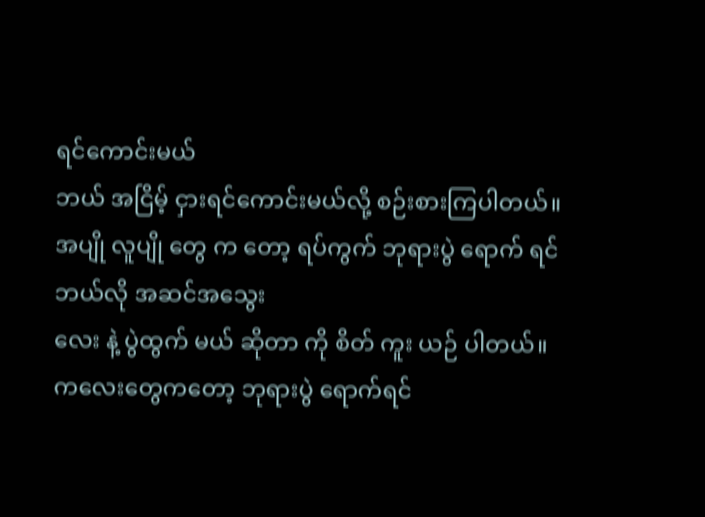ရင်ကောင်းမယ်
ဘယ် အငြိမ့် ငှားရင်ကောင်းမယ်လို့ စဉ်းစားကြပါတယ်။
အပျို လူပျို တွေ က တော့ ရပ်ကွက် ဘုရားပွဲ ရောက် ရင် ဘယ်လို အဆင်အသွေး
လေး နဲ့ ပွဲထွက် မယ် ဆိုတာ ကို စိတ် ကူး ယဉ် ပါတယ်။
ကလေးတွေကတော့ ဘုရားပွဲ ရောက်ရင်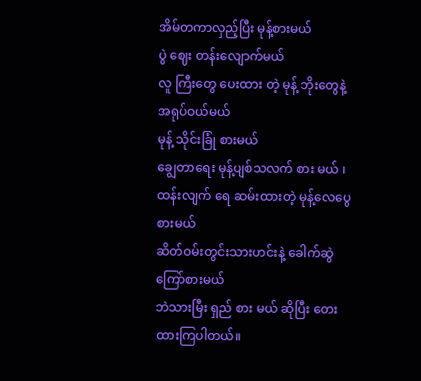အိမ်တကာလှည့်ပြီး မုန့်စားမယ်
ပွဲ ဈေး တန်းလျောက်မယ်
လူ ကြီးတွေ ပေးထား တဲ့ မုန့် ဘိုးတွေနဲ့ အရုပ်ဝယ်မယ်
မုန့် သိုင်းခြုံ စားမယ်
ချွေတာရေး မုန့်ပျစ်သလက် စား မယ် ၊
ထန်းလျက် ရေ ဆမ်းထားတဲ့ မုန့်လေပွေစားမယ်
ဆိတ်ဝမ်းတွင်းသားဟင်းနဲ့ ခေါက်ဆွဲကြော်စားမယ်
ဘဲသားမြီး ရှည် စား မယ် ဆိုပြီး တေးထားကြပါတယ်။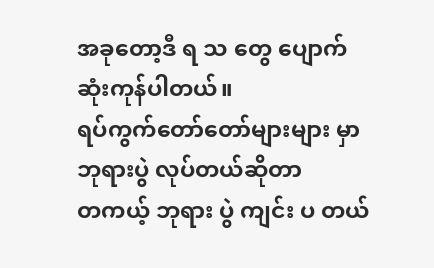အခုတော့ဒီ ရ သ တွေ ပျောက်ဆုံးကုန်ပါတယ်။
ရပ်ကွက်တော်တော်များများ မှာ ဘုရားပွဲ လုပ်တယ်ဆိုတာ
တကယ့် ဘုရား ပွဲ ကျင်း ပ တယ်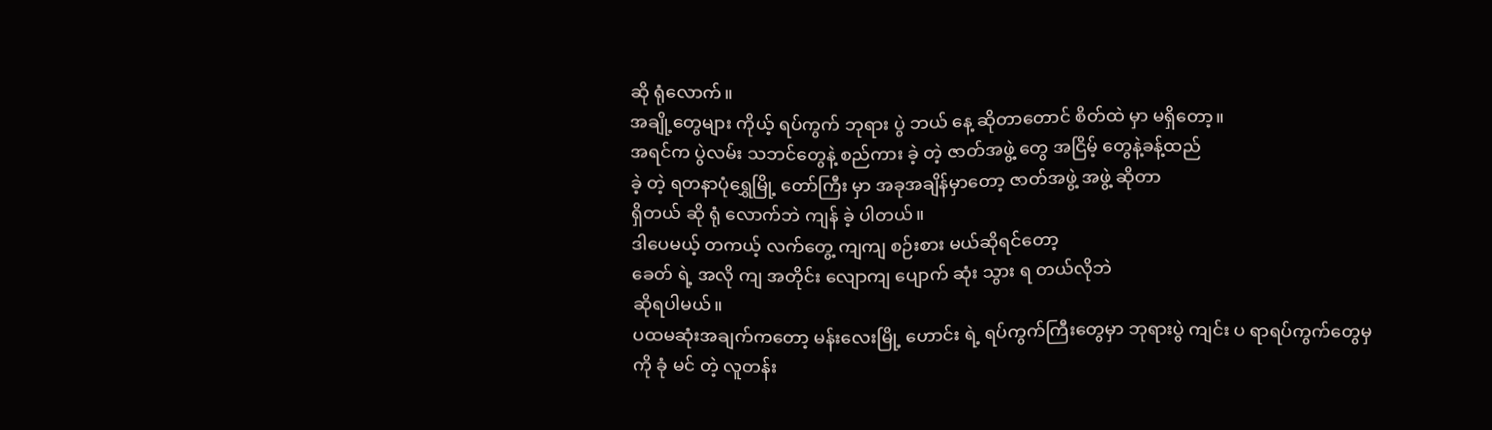ဆို ရုံလောက်။
အချို့တွေများ ကိုယ့် ရပ်ကွက် ဘုရား ပွဲ ဘယ် နေ့ ဆိုတာတောင် စိတ်ထဲ မှာ မရှိတော့။
အရင်က ပွဲလမ်း သဘင်တွေနဲ့ စည်ကား ခဲ့ တဲ့ ဇာတ်အဖွဲ့ တွေ အငြိမ့် တွေနဲ့ခန့်ထည်
ခဲ့ တဲ့ ရတနာပုံရွှေမြို့ တော်ကြီး မှာ အခုအချိန်မှာတော့ ဇာတ်အဖွဲ့ အဖွဲ့ ဆိုတာ
ရှိတယ် ဆို ရုံ လောက်ဘဲ ကျန် ခဲ့ ပါတယ်။
ဒါပေမယ့် တကယ့် လက်တွေ့ ကျကျ စဉ်းစား မယ်ဆိုရင်တော့
ခေတ် ရဲ့ အလို ကျ အတိုင်း လျောကျ ပျောက် ဆုံး သွား ရ တယ်လိုဘဲ
ဆိုရပါမယ်။
ပထမဆုံးအချက်ကတော့ မန်းလေးမြို့ ဟောင်း ရဲ့ ရပ်ကွက်ကြီးတွေမှာ ဘုရားပွဲ ကျင်း ပ ရာရပ်ကွက်တွေမှ
ကို ခုံ မင် တဲ့ လူတန်း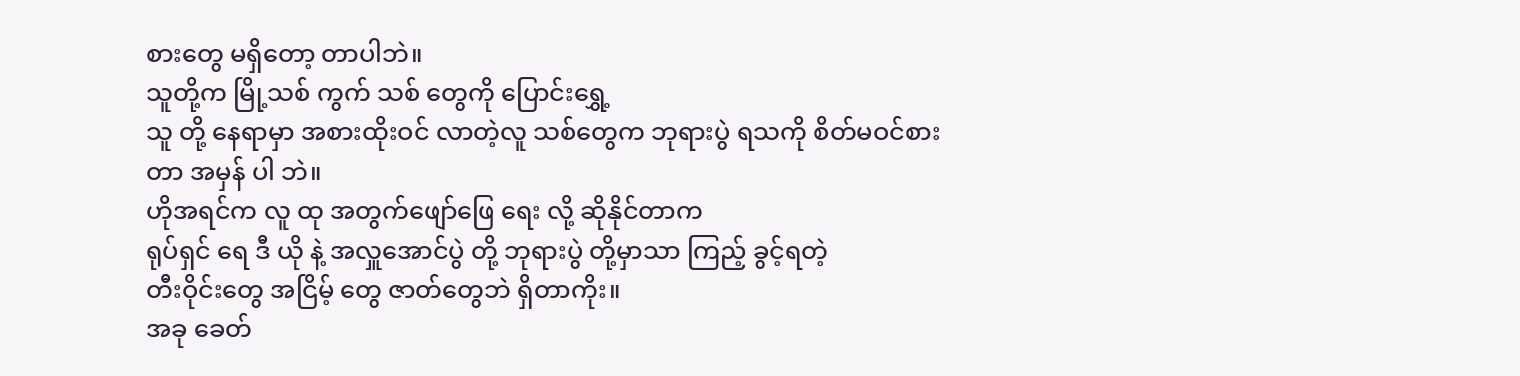စားတွေ မရှိတော့ တာပါဘဲ။
သူတို့က မြို့သစ် ကွက် သစ် တွေကို ပြောင်းရွှေ့
သူ တို့ နေရာမှာ အစားထိုးဝင် လာတဲ့လူ သစ်တွေက ဘုရားပွဲ ရသကို စိတ်မဝင်စား
တာ အမှန် ပါ ဘဲ။
ဟိုအရင်က လူ ထု အတွက်ဖျော်ဖြေ ရေး လို့ ဆိုနိုင်တာက
ရုပ်ရှင် ရေ ဒီ ယို နဲ့ အလှူအောင်ပွဲ တို့ ဘုရားပွဲ တို့မှာသာ ကြည့် ခွင့်ရတဲ့
တီးဝိုင်းတွေ အငြိမ့် တွေ ဇာတ်တွေဘဲ ရှိတာကိုး။
အခု ခေတ်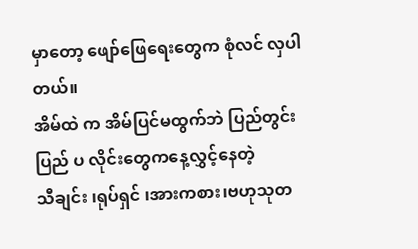မှာတော့ ဖျော်ဖြေရေးတွေက စုံလင် လှပါတယ်။
အိမ်ထဲ က အိမ်ပြင်မထွက်ဘဲ ပြည်တွင်းပြည် ပ လိုင်းတွေကနေ့လွှင့်နေတဲ့
သီချင်း ၊ရုပ်ရှင် ၊အားကစား၊ဗဟုသုတ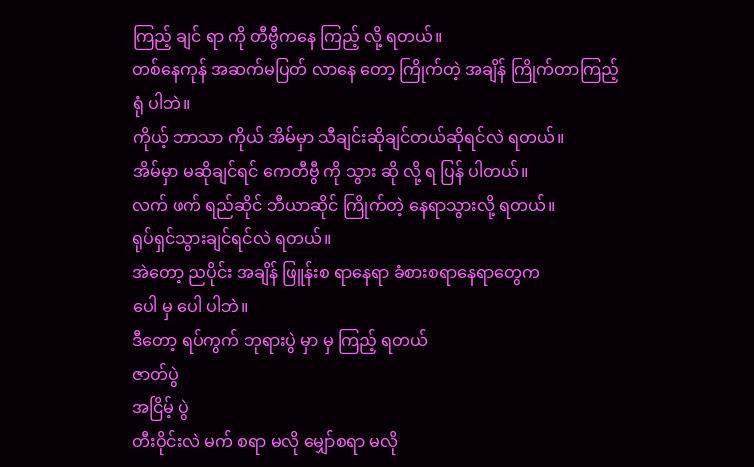ကြည့် ချင် ရာ ကို တီဗွီကနေ ကြည့် လို့ ရတယ်။
တစ်နေကုန် အဆက်မပြတ် လာနေ တော့ ကြိုက်တဲ့ အချိန် ကြိုက်တာကြည့် ရုံ ပါဘဲ။
ကိုယ့် ဘာသာ ကိုယ် အိမ်မှာ သီချင်းဆိုချင်တယ်ဆိုရင်လဲ ရတယ်။
အိမ်မှာ မဆိုချင်ရင် ကေတီဗွီ ကို သွား ဆို လို့ ရ ပြန် ပါတယ်။
လက် ဖက် ရည်ဆိုင် ဘီယာဆိုင် ကြိုက်တဲ့ နေရာသွားလို့ ရတယ်။
ရုပ်ရှင်သွားချင်ရင်လဲ ရတယ်။
အဲတော့ ညပိုင်း အချိန် ဖြူန်းစ ရာနေရာ ခံစားစရာနေရာတွေက
ပေါ မှ ပေါ ပါဘဲ။
ဒီတော့ ရပ်ကွက် ဘုရားပွဲ မှာ မှ ကြည့် ရတယ်
ဇာတ်ပွဲ
အငြိမ့် ပွဲ
တီးဝိုင်းလဲ မက် စရာ မလို မျှော်စရာ မလို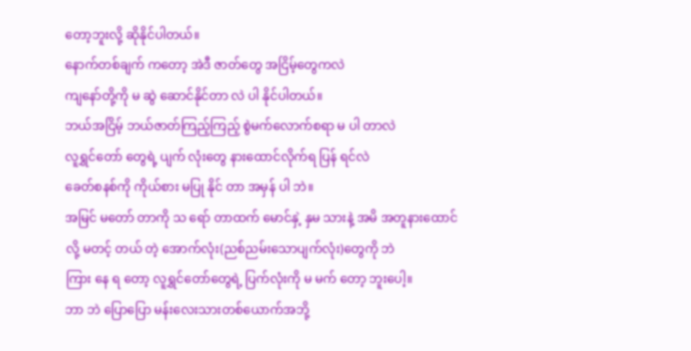တော့ဘူးလို့ ဆိုနိုင်ပါတယ်။
နောက်တစ်ချက် ကတော့ အဲဒီ ဇာတ်တွေ အငြိမ့်တွေကလဲ
ကျနော်တို့ကို မ ဆွဲ ဆောင်နိုင်တာ လဲ ပါ နိုင်ပါတယ်။
ဘယ်အငြိမ့် ဘယ်ဇာတ်ကြည့်ကြည့် စွဲမက်လောက်စရာ မ ပါ တာလဲ
လူရွှင်တော် တွေရဲ့ ပျက် လုံးတွေ နားထောင်လိုက်ရ ပြန် ရင်လဲ
ခေတ်စနစ်ကို ကိုယ်စား မပြု နိုင် တာ အမှန် ပါ ဘဲ။
အမြင် မတော် တာကို သ ရော် တာထက် မောင်နှဲ့ နှမ သားနဲ့ အမိ အတူနားထောင်
လို့ မတင့် တယ် တဲ့ အောက်လုံး(ညစ်ညမ်းသောပျက်လုံး)တွေကို ဘဲ
ကြား နေ ရ တော့ လူရွှင်တော်တွေရဲ့ ပြက်လုံးကို မ မက် တော့ ဘူးပေါ့။
ဘာ ဘဲ ပြောပြော မန်းလေးသားတစ်ယောက်အဘို့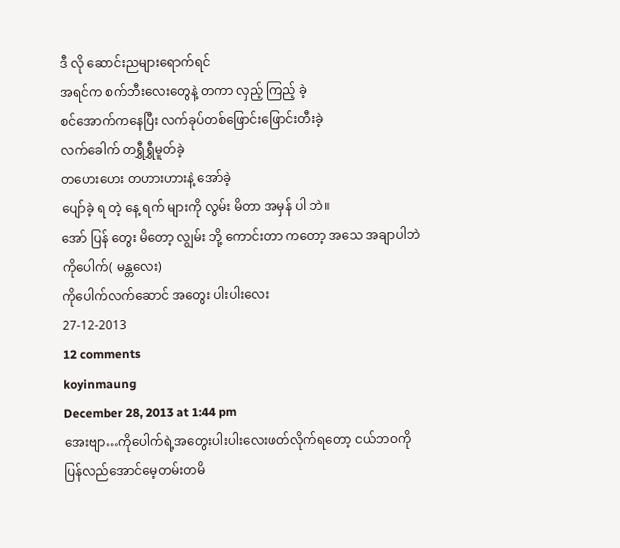ဒီ လို ဆောင်းညများရောက်ရင်
အရင်က စက်ဘီးလေးတွေနဲ့ တကာ လှည့် ကြည့် ခဲ့
စင်အောက်ကနေပြီး လက်ခုပ်တစ်ဖြောင်းဖြောင်းတီးခဲ့
လက်ခေါက် တရွှီရွှီမူတ်ခဲ့
တဟေးဟေး တဟားဟားနဲ့ အော်ခဲ့
ပျော်ခဲ့ ရ တဲ့ နေ့ ရက် များကို လွမ်း မိတာ အမှန် ပါ ဘဲ။
အော် ပြန် တွေး မိတော့ လျွမ်း ဘို့ ကောင်းတာ ကတော့ အသေ အချာပါဘဲ
ကိုပေါက်( မန္တလေး)
ကိုပေါက်လက်ဆောင် အတွေး ပါးပါးလေး
27-12-2013
12 comments
koyinmaung
December 28, 2013 at 1:44 pm
အေးဗျာ…ကိုပေါက်ရဲ့အတွေးပါးပါးလေးဖတ်လိုက်ရတော့ ငယ်ဘဝကို
ပြန်လည်အောင်မေ့တမ်းတမိ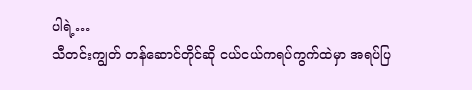ပါရဲ့…
သီတင်းကျွတ် တန်ဆောင်တိုင်ဆို ငယ်ငယ်ကရပ်ကွက်ထဲမှာ အရပ်ပြ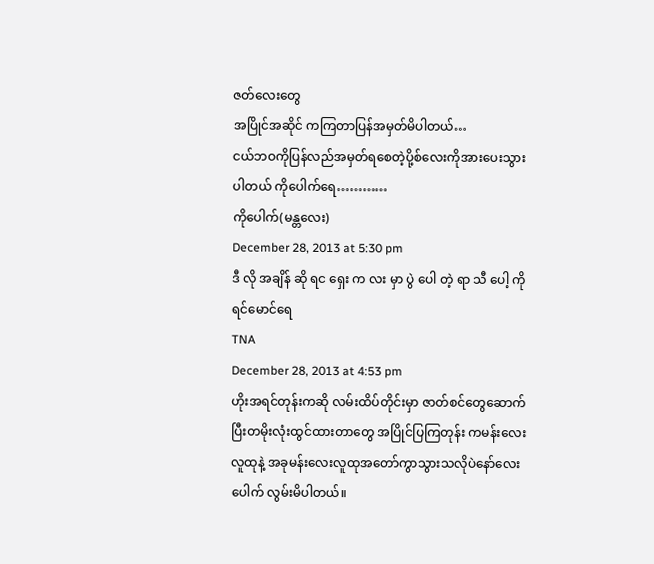ဇတ်လေးတွေ
အပြိုင်အဆိုင် ကကြတာပြန်အမှတ်မိပါတယ်…
ငယ်ဘဝကိုပြန်လည်အမှတ်ရစေတဲ့ပို့စ်လေးကိုအားပေးသွားပါတယ် ကိုပေါက်ရေ…………
ကိုပေါက်(မန္တလေး)
December 28, 2013 at 5:30 pm
ဒီ လို အချိန် ဆို ရင ရှေး က လး မှာ ပွဲ ပေါ တဲ့ ရာ သီ ပေါ့ ကိုရင်မောင်ရေ
TNA
December 28, 2013 at 4:53 pm
ဟိုးအရင်တုန်းကဆို လမ်းထိပ်တိုင်းမှာ ဇာတ်စင်တွေဆောက်ပြီးတမိုးလုံးထွင်ထားတာတွေ အပြိုင်ပြကြတုန်း ကမန်းလေးလူထုနဲ့ အခုမန်းလေးလူထုအတော်ကွာသွားသလိုပဲနော်လေးပေါက် လွမ်းမိပါတယ်။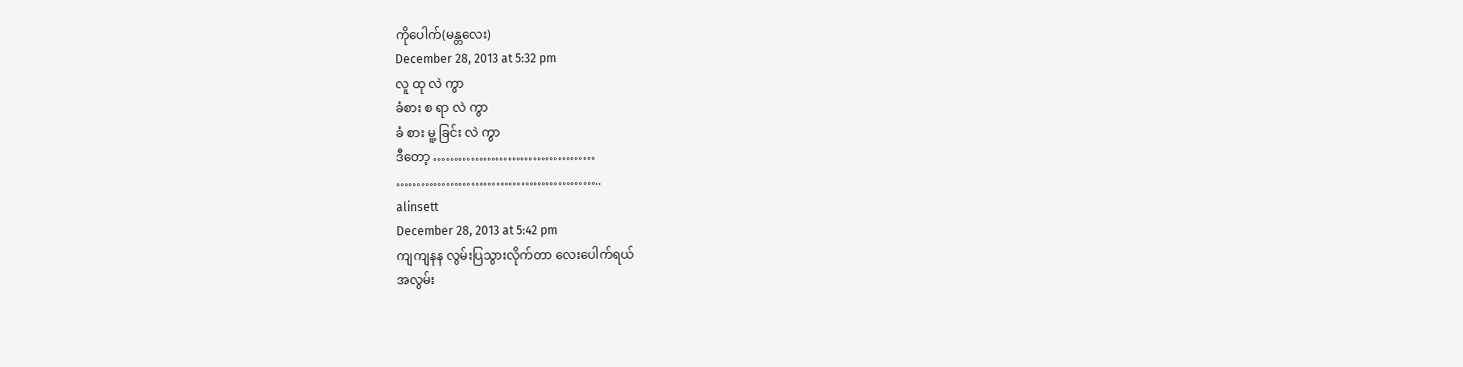ကိုပေါက်(မန္တလေး)
December 28, 2013 at 5:32 pm
လူ ထု လဲ ကွာ
ခံစား စ ရာ လဲ ကွာ
ခံ စား မူ့ ခြင်း လဲ ကွာ
ဒီတော့ …………………………………
…………………………………………..
alinsett
December 28, 2013 at 5:42 pm
ကျကျနန လွမ်းပြသွားလိုက်တာ လေးပေါက်ရယ်
အလွမ်း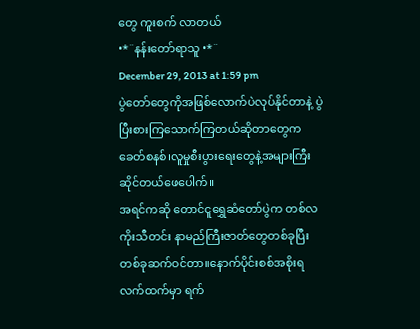တွေ ကူးစက် လာတယ်
•*¨နန်းတော်ရာသူ •*¨
December 29, 2013 at 1:59 pm
ပွဲတော်တွေကိုအဖြစ်လောက်ပဲလုပ်နိုင်တာနဲ့ ပွဲပြီးစားကြသောက်ကြတယ်ဆိုတာတွေက
ခေတ်စနစ်၊လူမှုစီးပွားရေးတွေနဲ့အများကြီးဆိုင်တယ်ဖေပေါက်။
အရင်ကဆို တောင်ငူရွှေဆံတော်ပွဲက တစ်လကိုးသီတင်း နာမည်ကြီးဇာတ်တွေတစ်ခုပြီးတစ်ခုဆက်ဝင်တာ။နောက်ပိုင်းစစ်အစိုးရလက်ထက်မှာ ရက်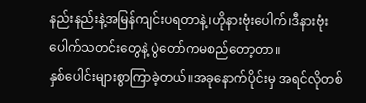နည်းနည်းနဲ့အမြန်ကျင်းပရတာနဲ့၊ဟိုနားဗုံးပေါက်၊ဒီနားဗုံးပေါက်သတင်းတွေနဲ့ ပွဲတော်ကမစည်တော့တာ။
နှစ်ပေါင်းများစွာကြာခဲ့တယ်။အခုနောက်ပိုင်းမှ အရင်လိုတစ်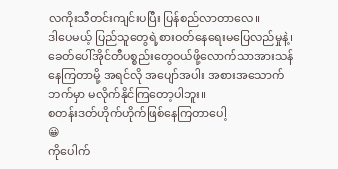လကိုးသီတင်းကျင်းပပြီး ပြန်စည်လာတာလေ။
ဒါပေမယ့် ပြည်သူတွေရဲ့စားဝတ်နေရေးမပြေလည်မှုနဲ့၊ခေတ်ပေါ်အိုင်တီပစ္စည်းတွေဝယ်ဖို့လောက်သာအားသန်နေကြတာမို့ အရင်လို အပျော်အပါး အစားအသောက်ဘက်မှာ မလိုက်နိုင်ကြတော့ပါဘူး။
စတန်းဒတ်ဟိုက်ဟိုက်ဖြစ်နေကြတာပေါ့
😀
ကိုပေါက်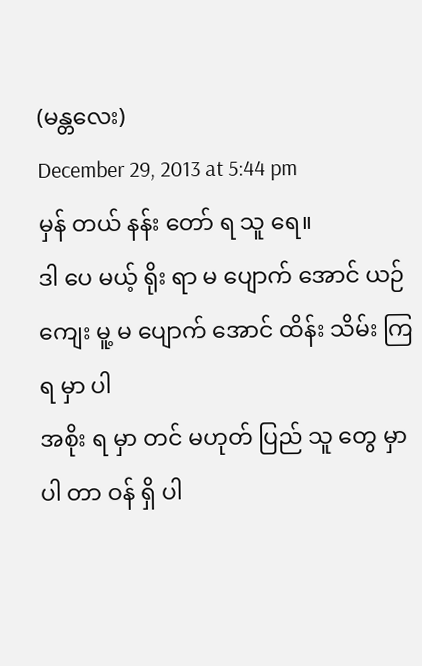(မန္တလေး)
December 29, 2013 at 5:44 pm
မှန် တယ် နန်း တော် ရ သူ ရေ။
ဒါ ပေ မယ့် ရိုး ရာ မ ပျောက် အောင် ယဉ် ကျေး မူ့ မ ပျောက် အောင် ထိန်း သိမ်း ကြ ရ မှာ ပါ
အစိုး ရ မှာ တင် မဟုတ် ပြည် သူ တွေ မှာ ပါ တာ ဝန် ရှိ ပါ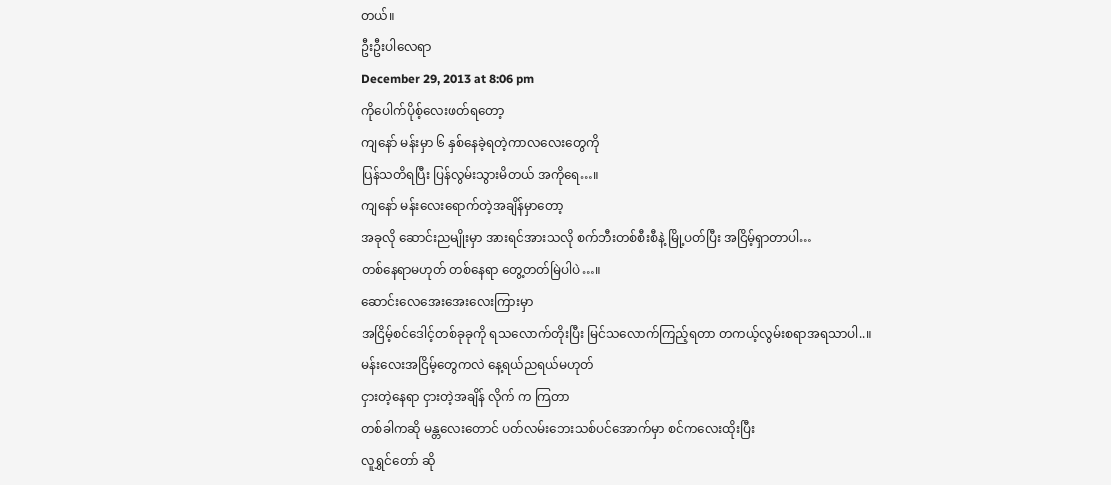တယ်။
ဦးဦးပါလေရာ
December 29, 2013 at 8:06 pm
ကိုပေါက်ပိုစ့်လေးဖတ်ရတော့
ကျနော် မန်းမှာ ၆ နှစ်နေခဲ့ရတဲ့ကာလလေးတွေကို
ပြန်သတိရပြီး ပြန်လွမ်းသွားမိတယ် အကိုရေ…။
ကျနော် မန်းလေးရောက်တဲ့အချိန်မှာတော့
အခုလို ဆောင်းညမျိုးမှာ အားရင်အားသလို စက်ဘီးတစ်စီးစီနဲ့ မြို့ပတ်ပြီး အငြိမ့်ရှာတာပါ…
တစ်နေရာမဟုတ် တစ်နေရာ တွေ့တတ်မြဲပါပဲ…။
ဆောင်းလေအေးအေးလေးကြားမှာ
အငြိမ့်စင်ဒေါင့်တစ်ခုခုကို ရသလောက်တိုးပြီး မြင်သလောက်ကြည့်ရတာ တကယ့်လွမ်းစရာအရသာပါ..။
မန်းလေးအငြိမ့်တွေကလဲ နေ့ရယ်ညရယ်မဟုတ်
ငှားတဲ့နေရာ ငှားတဲ့အချိန် လိုက် က ကြတာ
တစ်ခါကဆို မန္တလေးတောင် ပတ်လမ်းဘေးသစ်ပင်အောက်မှာ စင်ကလေးထိုးပြီး
လူရွှင်တော် ဆို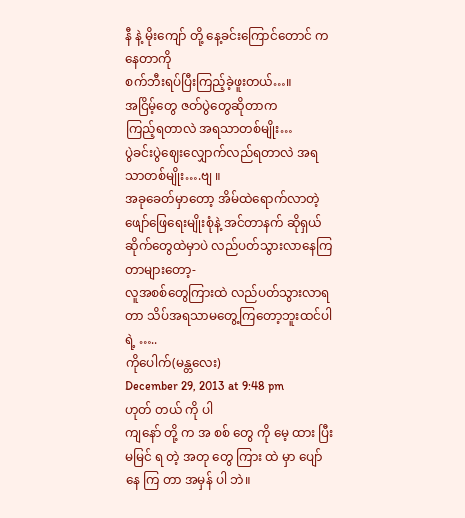နီ နဲ့ မိုးကျော် တို့ နေ့ခင်းကြောင်တောင် က နေတာကို
စက်ဘီးရပ်ပြီးကြည့်ခဲ့ဖူးတယ်…။
အငြိမ့်တွေ ဇတ်ပွဲတွေဆိုတာက
ကြည့်ရတာလဲ အရသာတစ်မျိုး…
ပွဲခင်းပွဲဈေးလျှောက်လည်ရတာလဲ အရသာတစ်မျိုး….ဗျ ။
အခုခေတ်မှာတော့ အိမ်ထဲရောက်လာတဲ့ ဖျော်ဖြေရေးမျိုးစုံနဲ့ အင်တာနက် ဆိုရှယ်ဆိုက်တွေထဲမှာပဲ လည်ပတ်သွားလာနေကြတာများတော့-
လူအစစ်တွေကြားထဲ လည်ပတ်သွားလာရတာ သိပ်အရသာမတွေ့ကြတော့ဘူးထင်ပါရဲ့ …..
ကိုပေါက်(မန္တလေး)
December 29, 2013 at 9:48 pm
ဟုတ် တယ် ကို ပါ
ကျနော် တို့ က အ စစ် တွေ ကို မေ့ ထား ပြီး
မမြင် ရ တဲ့ အတု တွေ ကြား ထဲ မှာ ပျော် နေ ကြ တာ အမှန် ပါ ဘဲ။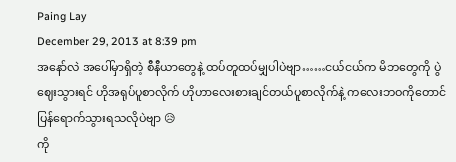Paing Lay
December 29, 2013 at 8:39 pm
အနော်လဲ အပေါ်မှာရှိတဲ့ စီနီယာတွေနဲ့ ထပ်တူထပ်မျှပါပဲဗျာ……ငယ်ငယ်က မိဘတွေကို ပွဲဈေးသွားရင် ဟိုအရုပ်ပူစာလိုက် ဟိုဟာလေးစားချင်တယ်ပူစာလိုက်နဲ့ ကလေးဘဝကိုတောင် ပြန်ရောက်သွားရသလိုပဲဗျာ 😥
ကို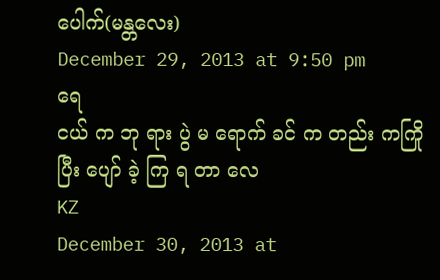ပေါက်(မန္တလေး)
December 29, 2013 at 9:50 pm
ရေ
ငယ် က ဘု ရား ပွဲ မ ရောက် ခင် က တည်း ကကြို ပြီး ပျော် ခဲ့ ကြ ရ တာ လေ
KZ
December 30, 2013 at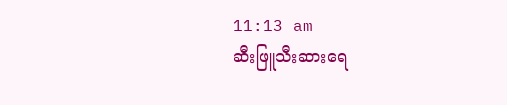11:13 am
ဆီးဖြူသီးဆားရေ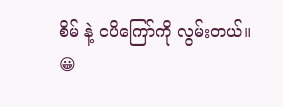စိမ် နဲ့ ငပိကြော်ကို လွမ်းတယ်။
😀